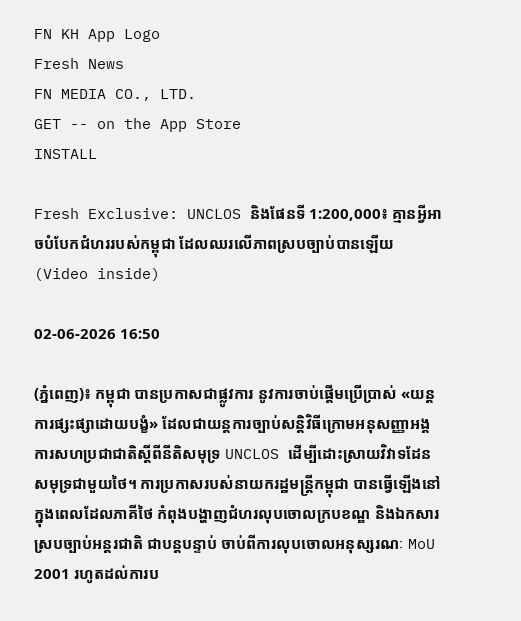FN KH App Logo
Fresh News
FN MEDIA CO., LTD.
GET -- on the App Store
INSTALL

Fresh Exclusive: UNCLOS និងផែនទី 1:200,000៖ គ្មានអ្វីអាចបំបែកជំហររបស់កម្ពុជា ដែលឈរលើភាពស្របច្បាប់បានឡើយ (Video inside)

02-06-2026 16:50

(ភ្នំពេញ)៖ កម្ពុជា បានប្រកាសជាផ្លូវការ នូវការចាប់ផ្តើមប្រើប្រាស់ «យន្តការផ្សះផ្សាដោយបង្ខំ» ដែលជាយន្តការច្បាប់សន្តិវិធីក្រោមអនុសញ្ញាអង្គការសហប្រជាជាតិស្តីពីនីតិសមុទ្រ UNCLOS ដើម្បីដោះស្រាយវិវាទដែនសមុទ្រជាមួយថៃ។ ការប្រកាសរបស់នាយករដ្ឋមន្ត្រីកម្ពុជា បានធ្វើឡើងនៅក្នុងពេលដែលភាគីថៃ កំពុងបង្ហាញជំហរលុបចោលក្របខណ្ឌ និងឯកសារស្របច្បាប់អន្តរជាតិ ជាបន្តបន្ទាប់ ចាប់ពីការលុបចោលអនុស្សរណៈ MoU 2001 រហូតដល់ការប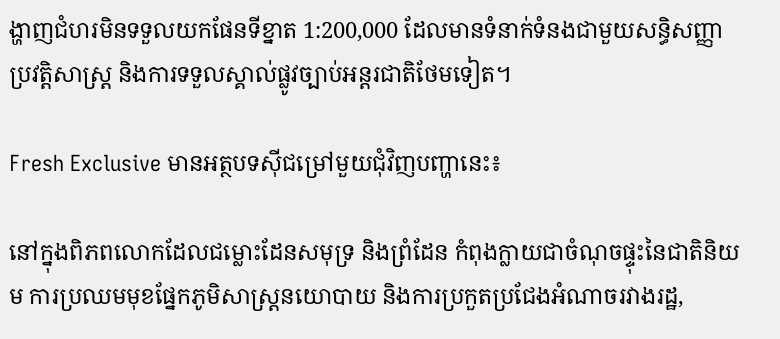ង្ហាញជំហរមិនទទួលយកផែនទីខ្នាត 1:200,000 ដែលមានទំនាក់ទំនងជាមួយសន្ធិសញ្ញាប្រវត្តិសាស្ត្រ និងការទទួលស្គាល់ផ្លូវច្បាប់អន្តរជាតិថែមទៀត។

Fresh Exclusive មានអត្ថបទស៊ីជម្រៅមួយជុំវិញបញ្ហានេះ៖

នៅក្នុងពិភពលោកដែលជម្លោះដែនសមុទ្រ និងព្រំដែន កំពុងក្លាយជាចំណុចផ្ទុះនៃជាតិនិយម ការប្រឈមមុខផ្នែកភូមិសាស្ត្រនយោបាយ និងការប្រកួតប្រជែងអំណាចរវាងរដ្ឋ,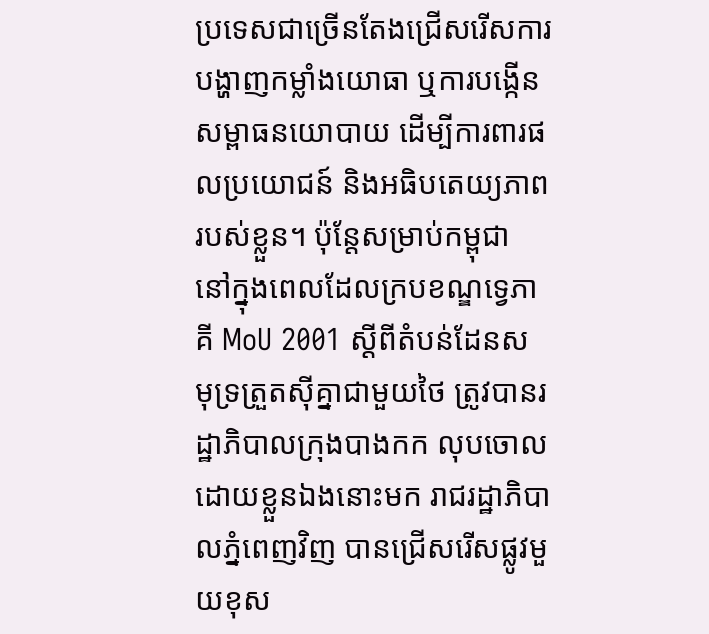ប្រទេសជាច្រើនតែងជ្រើសរើសការបង្ហាញកម្លាំងយោធា ឬការបង្កើនសម្ពាធនយោបាយ ដើម្បីការពារផលប្រយោជន៍ និងអធិបតេយ្យភាពរបស់ខ្លួន។ ប៉ុន្តែសម្រាប់កម្ពុជា នៅក្នុងពេលដែលក្របខណ្ឌទ្វេភាគី MoU 2001 ស្តីពីតំបន់ដែនសមុទ្រត្រួតស៊ីគ្នាជាមួយថៃ ត្រូវបានរដ្ឋាភិបាលក្រុងបាងកក លុបចោលដោយខ្លួនឯងនោះមក រាជរដ្ឋាភិបាលភ្នំពេញវិញ បានជ្រើសរើសផ្លូវមួយខុស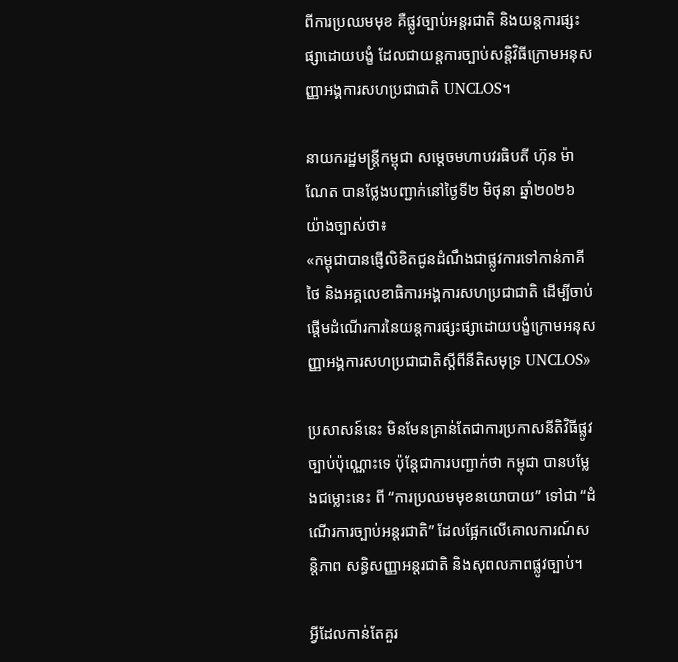ពីការប្រឈមមុខ គឺផ្លូវច្បាប់អន្តរជាតិ និងយន្តការផ្សះផ្សាដោយបង្ខំ ដែលជាយន្តការច្បាប់សន្តិវិធីក្រោមអនុសញ្ញាអង្គការសហប្រជាជាតិ UNCLOS។

នាយករដ្ឋមន្ត្រីកម្ពុជា សម្តេចមហាបវរធិបតី ហ៊ុន ម៉ាណែត បានថ្លែងបញ្ជាក់នៅថ្ងៃទី២ មិថុនា ឆ្នាំ២០២៦ យ៉ាងច្បាស់ថា៖
«កម្ពុជាបានផ្ញើលិខិតជូនដំណឹងជាផ្លូវការទៅកាន់ភាគីថៃ និងអគ្គលេខាធិការអង្គការសហប្រជាជាតិ ដើម្បីចាប់ផ្តើមដំណើរការនៃយន្តការផ្សះផ្សាដោយបង្ខំក្រោមអនុសញ្ញាអង្គការសហប្រជាជាតិស្តីពីនីតិសមុទ្រ UNCLOS»

ប្រសាសន៍នេះ មិនមែនគ្រាន់តែជាការប្រកាសនីតិវិធីផ្លូវច្បាប់ប៉ុណ្ណោះទេ ប៉ុន្តែជាការបញ្ជាក់ថា កម្ពុជា បានបម្លែងជម្លោះនេះ ពី “ការប្រឈមមុខនយោបាយ” ទៅជា “ដំណើរការច្បាប់អន្តរជាតិ” ដែលផ្អែកលើគោលការណ៍សន្តិភាព សន្ធិសញ្ញាអន្តរជាតិ និងសុពលភាពផ្លូវច្បាប់។

អ្វីដែលកាន់តែគួរ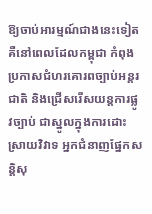ឱ្យចាប់អារម្មណ៍ជាងនេះទៀត គឺនៅពេលដែលកម្ពុជា កំពុងប្រកាសជំហរគោរពច្បាប់អន្តរជាតិ និងជ្រើសរើសយន្តការផ្លូវច្បាប់ ជាស្នូលក្នុងការដោះស្រាយវិវាទ អ្នកជំនាញផ្នែកសន្តិសុ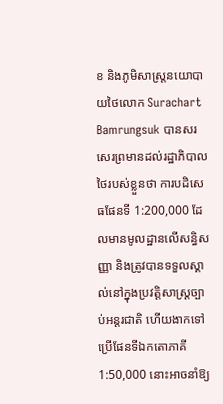ខ និងភូមិសាស្ត្រនយោបាយថៃលោក Surachart Bamrungsuk បានសរសេរព្រមានដល់រដ្ឋាភិបាលថៃរបស់ខ្លួនថា ការបដិសេធផែនទី 1:200,000 ដែលមានមូលដ្ឋានលើសន្ធិសញ្ញា និងត្រូវបានទទួលស្គាល់នៅក្នុងប្រវត្តិសាស្ត្រច្បាប់អន្តរជាតិ ហើយងាកទៅប្រើផែនទីឯកតោភាគី 1:50,000 នោះអាចនាំឱ្យ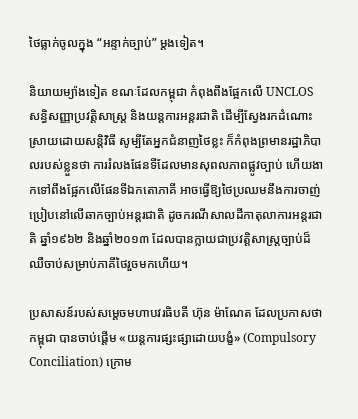ថៃធ្លាក់ចូលក្នុង “អន្ទាក់ច្បាប់” ម្តងទៀត។

និយាយម្យ៉ាងទៀត ខណៈដែលកម្ពុជា កំពុងពឹងផ្អែកលើ UNCLOS សន្ធិសញ្ញាប្រវត្តិសាស្ត្រ និងយន្តការអន្តរជាតិ ដើម្បីស្វែងរកដំណោះស្រាយដោយសន្តិវិធី សូម្បីតែអ្នកជំនាញថៃខ្លះ ក៏កំពុងព្រមានរដ្ឋាភិបាលរបស់ខ្លួនថា ការរំលងផែនទីដែលមានសុពលភាពផ្លូវច្បាប់ ហើយងាកទៅពឹងផ្អែកលើផែនទីឯកតោភាគី អាចធ្វើឱ្យថៃប្រឈមនឹងការចាញ់ប្រៀបនៅលើឆាកច្បាប់អន្តរជាតិ ដូចករណីសាលដីកាតុលាការអន្តរជាតិ ឆ្នាំ១៩៦២ និងឆ្នាំ២០១៣ ដែលបានក្លាយជាប្រវត្តិសាស្ត្រច្បាប់ដ៏ឈឺចាប់សម្រាប់ភាគីថៃរួចមកហើយ។

ប្រសាសន៍របស់សម្តេចមហាបវរធិបតី ហ៊ុន ម៉ាណែត ដែលប្រកាសថា កម្ពុជា បានចាប់ផ្តើម «យន្តការផ្សះផ្សាដោយបង្ខំ» (Compulsory Conciliation) ក្រោម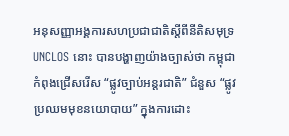អនុសញ្ញាអង្គការសហប្រជាជាតិស្តីពីនីតិសមុទ្រ UNCLOS នោះ បានបង្ហាញយ៉ាងច្បាស់ថា កម្ពុជា កំពុងជ្រើសរើស “ផ្លូវច្បាប់អន្តរជាតិ” ជំនួស “ផ្លូវប្រឈមមុខនយោបាយ” ក្នុងការដោះ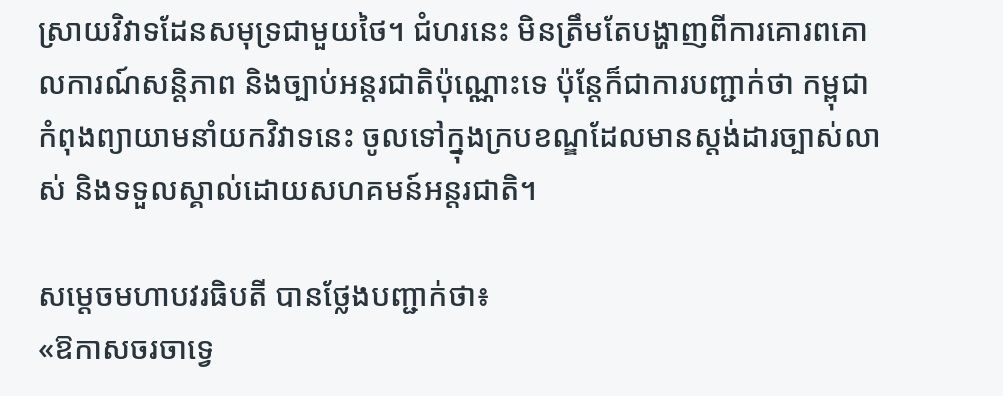ស្រាយវិវាទដែនសមុទ្រជាមួយថៃ។ ជំហរនេះ មិនត្រឹមតែបង្ហាញពីការគោរពគោលការណ៍សន្តិភាព និងច្បាប់អន្តរជាតិប៉ុណ្ណោះទេ ប៉ុន្តែក៏ជាការបញ្ជាក់ថា កម្ពុជា កំពុងព្យាយាមនាំយកវិវាទនេះ ចូលទៅក្នុងក្របខណ្ឌដែលមានស្តង់ដារច្បាស់លាស់ និងទទួលស្គាល់ដោយសហគមន៍អន្តរជាតិ។

សម្តេចមហាបវរធិបតី បានថ្លែងបញ្ជាក់ថា៖
«ឱកាសចរចាទ្វេ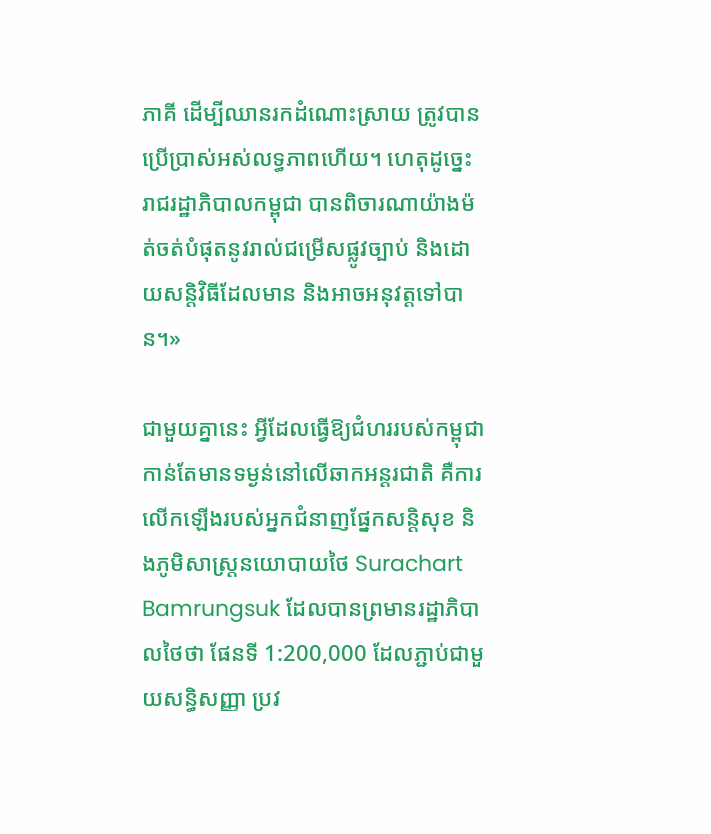ភាគី ដើម្បីឈានរកដំណោះស្រាយ ត្រូវបានប្រើប្រាស់អស់លទ្ធភាពហើយ។ ហេតុដូច្នេះ រាជរដ្ឋាភិបាលកម្ពុជា បានពិចារណាយ៉ាងម៉ត់ចត់បំផុតនូវរាល់ជម្រើសផ្លូវច្បាប់ និងដោយសន្តិវិធីដែលមាន និងអាចអនុវត្តទៅបាន។»

ជាមួយគ្នានេះ អ្វីដែលធ្វើឱ្យជំហររបស់កម្ពុជា កាន់តែមានទម្ងន់នៅលើឆាកអន្តរជាតិ គឺការលើកឡើងរបស់អ្នកជំនាញផ្នែកសន្តិសុខ និងភូមិសាស្ត្រនយោបាយថៃ Surachart Bamrungsuk ដែលបានព្រមានរដ្ឋាភិបាលថៃថា ផែនទី 1:200,000 ដែលភ្ជាប់ជាមួយសន្ធិសញ្ញា ប្រវ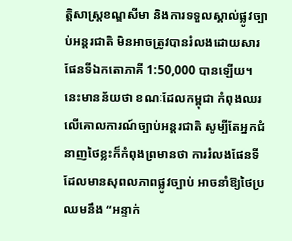ត្តិសាស្ត្រខណ្ឌសីមា និងការទទួលស្គាល់ផ្លូវច្បាប់អន្តរជាតិ មិនអាចត្រូវបានរំលងដោយសារផែនទីឯកតោភាគី 1:50,000 បានឡើយ។ នេះមានន័យថា ខណៈដែលកម្ពុជា កំពុងឈរលើគោលការណ៍ច្បាប់អន្តរជាតិ សូម្បីតែអ្នកជំនាញថៃខ្លះក៏កំពុងព្រមានថា ការរំលងផែនទីដែលមានសុពលភាពផ្លូវច្បាប់ អាចនាំឱ្យថៃប្រឈមនឹង “អន្ទាក់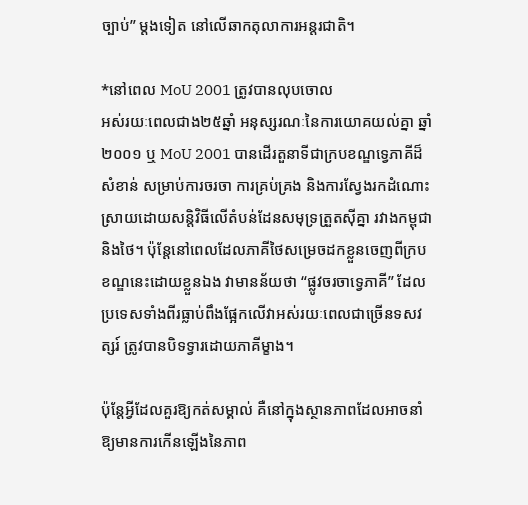ច្បាប់” ម្តងទៀត នៅលើឆាកតុលាការអន្តរជាតិ។

*នៅពេល MoU 2001 ត្រូវបានលុបចោល
អស់រយៈពេលជាង២៥ឆ្នាំ អនុស្សរណៈនៃការយោគយល់គ្នា ឆ្នាំ២០០១ ឬ MoU 2001 បានដើរតួនាទីជាក្របខណ្ឌទ្វេភាគីដ៏សំខាន់ សម្រាប់ការចរចា ការគ្រប់គ្រង និងការស្វែងរកដំណោះស្រាយដោយសន្តិវិធីលើតំបន់ដែនសមុទ្រត្រួតស៊ីគ្នា រវាងកម្ពុជា និងថៃ។ ប៉ុន្តែនៅពេលដែលភាគីថៃសម្រេចដកខ្លួនចេញពីក្របខណ្ឌនេះដោយខ្លួនឯង វាមានន័យថា “ផ្លូវចរចាទ្វេភាគី” ដែលប្រទេសទាំងពីរធ្លាប់ពឹងផ្អែកលើវាអស់រយៈពេលជាច្រើនទសវត្សរ៍ ត្រូវបានបិទទ្វារដោយភាគីម្ខាង។

ប៉ុន្តែអ្វីដែលគួរឱ្យកត់សម្គាល់ គឺនៅក្នុងស្ថានភាពដែលអាចនាំឱ្យមានការកើនឡើងនៃភាព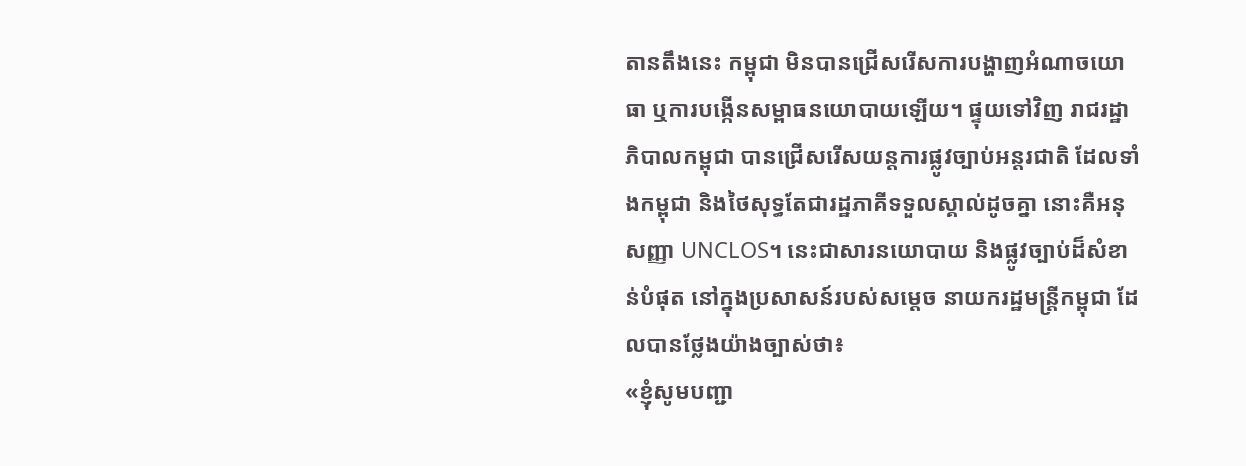តានតឹងនេះ កម្ពុជា មិនបានជ្រើសរើសការបង្ហាញអំណាចយោធា ឬការបង្កើនសម្ពាធនយោបាយឡើយ។ ផ្ទុយទៅវិញ រាជរដ្ឋាភិបាលកម្ពុជា បានជ្រើសរើសយន្តការផ្លូវច្បាប់អន្តរជាតិ ដែលទាំងកម្ពុជា និងថៃសុទ្ធតែជារដ្ឋភាគីទទួលស្គាល់ដូចគ្នា នោះគឺអនុសញ្ញា UNCLOS។ នេះជាសារនយោបាយ និងផ្លូវច្បាប់ដ៏សំខាន់បំផុត នៅក្នុងប្រសាសន៍របស់សម្តេច នាយករដ្ឋមន្ត្រីកម្ពុជា ដែលបានថ្លែងយ៉ាងច្បាស់ថា៖
«ខ្ញុំសូមបញ្ជា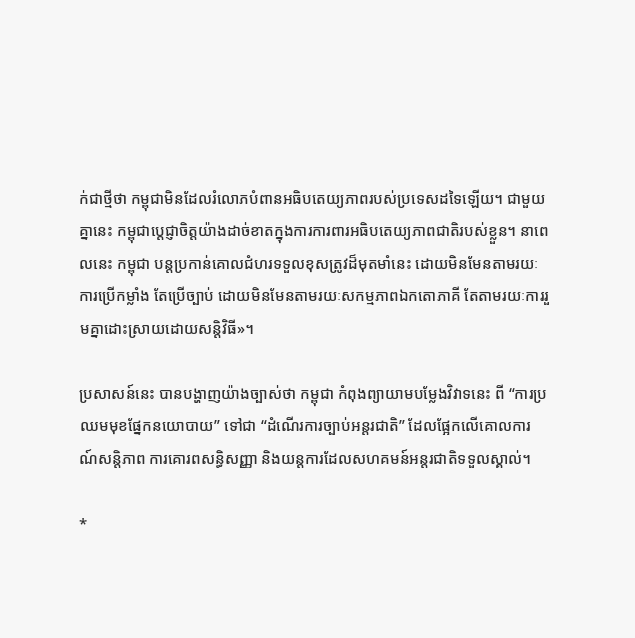ក់ជាថ្មីថា កម្ពុជាមិនដែលរំលោភបំពានអធិបតេយ្យភាពរបស់ប្រទេសដទៃឡើយ។ ជាមួយគ្នានេះ កម្ពុជាប្តេជ្ញាចិត្តយ៉ាងដាច់ខាតក្នុងការការពារអធិបតេយ្យភាពជាតិរបស់ខ្លួន។ នាពេលនេះ កម្ពុជា បន្តប្រកាន់គោលជំហរទទួលខុសត្រូវដ៏មុតមាំនេះ ដោយមិនមែនតាមរយៈការប្រើកម្លាំង តែប្រើច្បាប់ ដោយមិនមែនតាមរយៈសកម្មភាពឯកតោភាគី តែតាមរយៈការរួមគ្នាដោះស្រាយដោយសន្តិវិធី»។

ប្រសាសន៍នេះ បានបង្ហាញយ៉ាងច្បាស់ថា កម្ពុជា កំពុងព្យាយាមបម្លែងវិវាទនេះ ពី “ការប្រឈមមុខផ្នែកនយោបាយ” ទៅជា “ដំណើរការច្បាប់អន្តរជាតិ” ដែលផ្អែកលើគោលការណ៍សន្តិភាព ការគោរពសន្ធិសញ្ញា និងយន្តការដែលសហគមន៍អន្តរជាតិទទួលស្គាល់។

*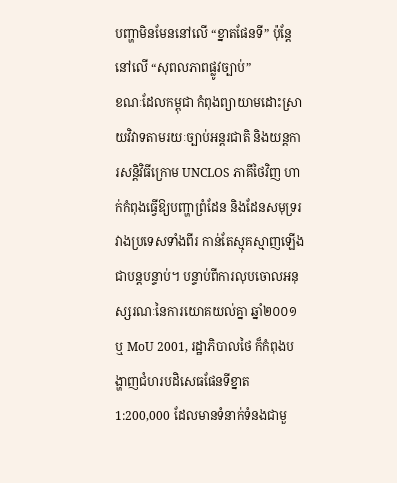បញ្ហាមិនមែននៅលើ “ខ្នាតផែនទី” ប៉ុន្តែនៅលើ “សុពលភាពផ្លូវច្បាប់”
ខណៈដែលកម្ពុជា កំពុងព្យាយាមដោះស្រាយវិវាទតាមរយៈច្បាប់អន្តរជាតិ និងយន្តការសន្តិវិធីក្រោម UNCLOS ភាគីថៃវិញ ហាក់កំពុងធ្វើឱ្យបញ្ហាព្រំដែន និងដែនសមុទ្ររវាងប្រទេសទាំងពីរ កាន់តែស្មុគស្មាញឡើងជាបន្តបន្ទាប់។ បន្ទាប់ពីការលុបចោលអនុស្សរណៈនៃការយោគយល់គ្នា ឆ្នាំ២០០១ ឬ MoU 2001, រដ្ឋាភិបាលថៃ ក៏កំពុងបង្ហាញជំហរបដិសេធផែនទីខ្នាត 1:200,000 ដែលមានទំនាក់ទំនងជាមួ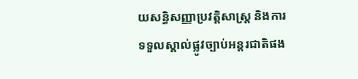យសន្ធិសញ្ញាប្រវត្តិសាស្ត្រ និងការទទួលស្គាល់ផ្លូវច្បាប់អន្តរជាតិផង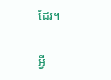ដែរ។

អ្វី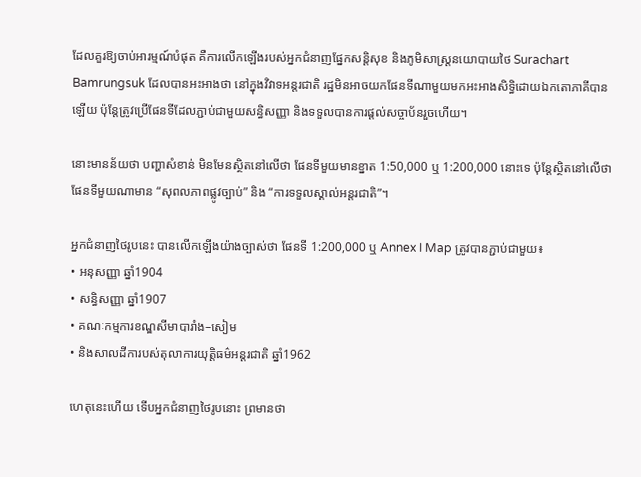ដែលគួរឱ្យចាប់អារម្មណ៍បំផុត គឺការលើកឡើងរបស់អ្នកជំនាញផ្នែកសន្តិសុខ និងភូមិសាស្ត្រនយោបាយថៃ Surachart Bamrungsuk ដែលបានអះអាងថា នៅក្នុងវិវាទអន្តរជាតិ រដ្ឋមិនអាចយកផែនទីណាមួយមកអះអាងសិទ្ធិដោយឯកតោភាគីបានឡើយ ប៉ុន្តែត្រូវប្រើផែនទីដែលភ្ជាប់ជាមួយសន្ធិសញ្ញា និងទទួលបានការផ្តល់សច្ចាប័នរួចហើយ។

នោះមានន័យថា បញ្ហាសំខាន់ មិនមែនស្ថិតនៅលើថា ផែនទីមួយមានខ្នាត 1:50,000 ឬ 1:200,000 នោះទេ ប៉ុន្តែស្ថិតនៅលើថា ផែនទីមួយណាមាន “សុពលភាពផ្លូវច្បាប់” និង “ការទទួលស្គាល់អន្តរជាតិ”។

អ្នកជំនាញថៃរូបនេះ បានលើកឡើងយ៉ាងច្បាស់ថា ផែនទី 1:200,000 ឬ Annex I Map ត្រូវបានភ្ជាប់ជាមួយ៖
• អនុសញ្ញា ឆ្នាំ1904
• សន្ធិសញ្ញា ឆ្នាំ1907
• គណៈកម្មការខណ្ឌសីមាបារាំង–សៀម
• និងសាលដីការបស់តុលាការយុត្តិធម៌អន្តរជាតិ ឆ្នាំ1962

ហេតុនេះហើយ ទើបអ្នកជំនាញថៃរូបនោះ ព្រមានថា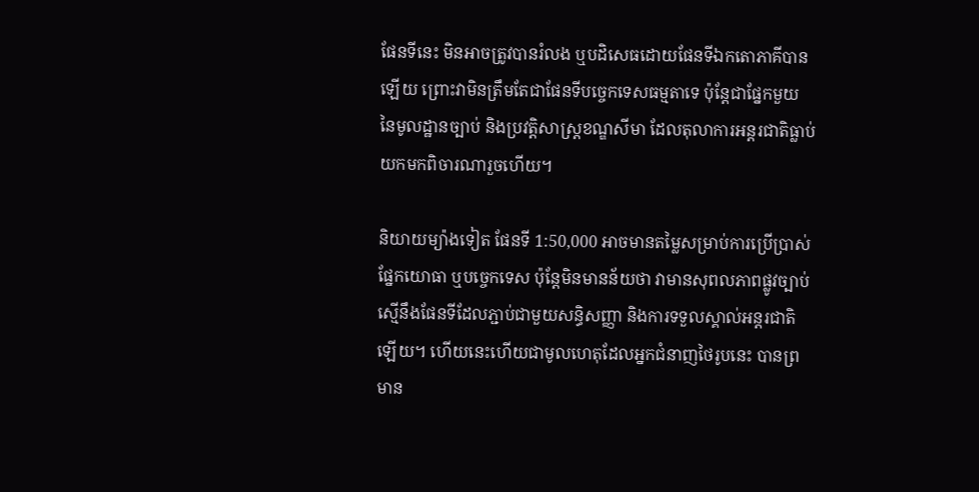ផែនទីនេះ មិនអាចត្រូវបានរំលង ឬបដិសេធដោយផែនទីឯកតោភាគីបានឡើយ ព្រោះវាមិនត្រឹមតែជាផែនទីបច្ចេកទេសធម្មតាទេ ប៉ុន្តែជាផ្នែកមួយ នៃមូលដ្ឋានច្បាប់ និងប្រវត្តិសាស្ត្រខណ្ឌសីមា ដែលតុលាការអន្តរជាតិធ្លាប់យកមកពិចារណារួចហើយ។

និយាយម្យ៉ាងទៀត ផែនទី 1:50,000 អាចមានតម្លៃសម្រាប់ការប្រើប្រាស់ផ្នែកយោធា ឬបច្ចេកទេស ប៉ុន្តែមិនមានន័យថា វាមានសុពលភាពផ្លូវច្បាប់ ស្មើនឹងផែនទីដែលភ្ជាប់ជាមួយសន្ធិសញ្ញា និងការទទួលស្គាល់អន្តរជាតិឡើយ។ ហើយនេះហើយជាមូលហេតុដែលអ្នកជំនាញថៃរូបនេះ បានព្រមាន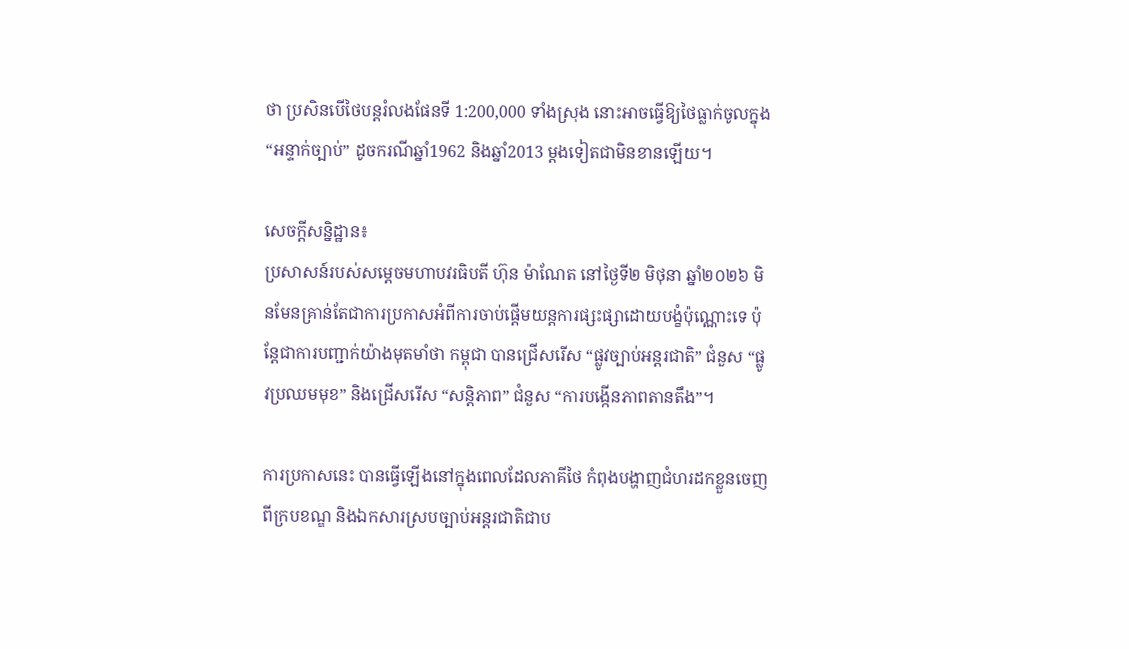ថា ប្រសិនបើថៃបន្តរំលងផែនទី 1:200,000 ទាំងស្រុង នោះអាចធ្វើឱ្យថៃធ្លាក់ចូលក្នុង “អន្ទាក់ច្បាប់” ដូចករណីឆ្នាំ1962 និងឆ្នាំ2013 ម្តងទៀតជាមិនខានឡើយ។

សេចក្តីសន្និដ្ឋាន៖
ប្រសាសន៍របស់សម្តេចមហាបវរធិបតី ហ៊ុន ម៉ាណែត នៅថ្ងៃទី២ មិថុនា ឆ្នាំ២០២៦ មិនមែនគ្រាន់តែជាការប្រកាសអំពីការចាប់ផ្តើមយន្តការផ្សះផ្សាដោយបង្ខំប៉ុណ្ណោះទេ ប៉ុន្តែជាការបញ្ជាក់យ៉ាងមុតមាំថា កម្ពុជា បានជ្រើសរើស “ផ្លូវច្បាប់អន្តរជាតិ” ជំនួស “ផ្លូវប្រឈមមុខ” និងជ្រើសរើស “សន្តិភាព” ជំនួស “ការបង្កើនភាពតានតឹង”។

ការប្រកាសនេះ បានធ្វើឡើងនៅក្នុងពេលដែលភាគីថៃ កំពុងបង្ហាញជំហរដកខ្លួនចេញពីក្របខណ្ឌ និងឯកសារស្របច្បាប់អន្តរជាតិជាប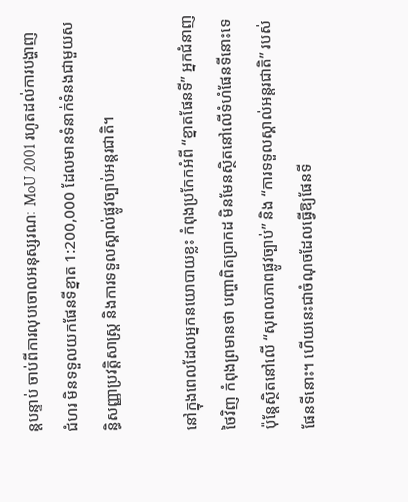ន្តបន្ទាប់ ចាប់ពីការលុបចោលអនុស្សរណៈ MoU 2001 រហូតដល់ការបង្ហាញជំហរ មិនទទួលយកផែនទីខ្នាត 1:200,000 ដែលមានទំនាក់ទំនងជាមួយសន្ធិសញ្ញាប្រវត្តិសាស្ត្រ និងការទទួលស្គាល់ផ្លូវច្បាប់អន្តរជាតិ។

នៅក្នុងពេលដែលអ្នកនយោបាយខ្លះ កំពុងប្រកែកអំពី “ខ្នាតផែនទី” អ្នកជំនាញថៃវិញ កំពុងព្រមានថា បញ្ហាពិតប្រាកដ មិនមែនស្ថិតនៅលើទំហំផែនទីនោះទេ ប៉ុន្តែស្ថិតនៅលើ “សុពលភាពផ្លូវច្បាប់” និង “ការទទួលស្គាល់អន្តរជាតិ” របស់ផែនទីនោះ។ ហើយនេះជាចំណុចដែលធ្វើឱ្យផែនទី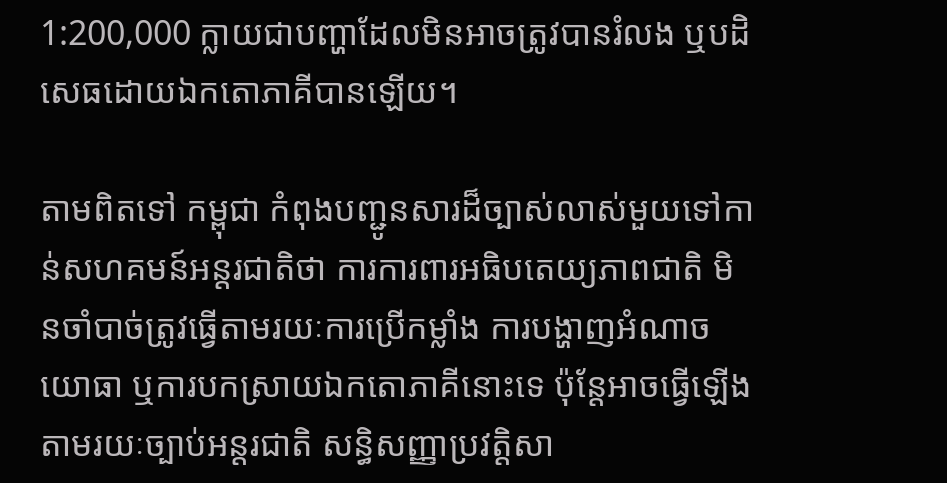1:200,000 ក្លាយជាបញ្ហាដែលមិនអាចត្រូវបានរំលង ឬបដិសេធដោយឯកតោភាគីបានឡើយ។

តាមពិតទៅ កម្ពុជា កំពុងបញ្ជូនសារដ៏ច្បាស់លាស់មួយទៅកាន់សហគមន៍អន្តរជាតិថា ការការពារអធិបតេយ្យភាពជាតិ មិនចាំបាច់ត្រូវធ្វើតាមរយៈការប្រើកម្លាំង ការបង្ហាញអំណាចយោធា ឬការបកស្រាយឯកតោភាគីនោះទេ ប៉ុន្តែអាចធ្វើឡើងតាមរយៈច្បាប់អន្តរជាតិ សន្ធិសញ្ញាប្រវត្តិសា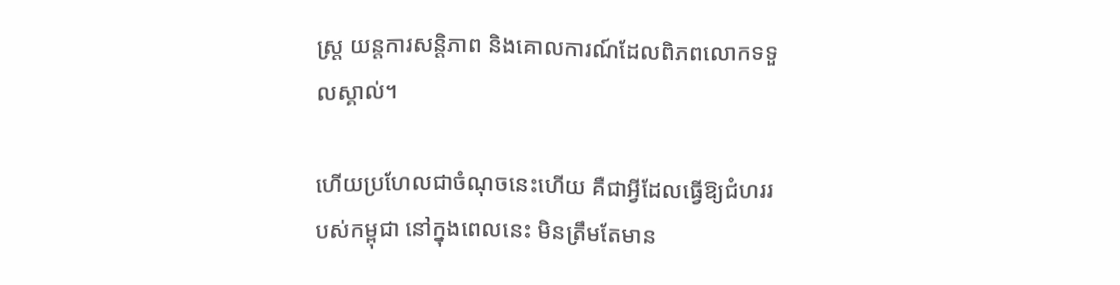ស្ត្រ យន្តការសន្តិភាព និងគោលការណ៍ដែលពិភពលោកទទួលស្គាល់។

ហើយប្រហែលជាចំណុចនេះហើយ គឺជាអ្វីដែលធ្វើឱ្យជំហររបស់កម្ពុជា នៅក្នុងពេលនេះ មិនត្រឹមតែមាន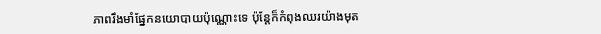ភាពរឹងមាំផ្នែកនយោបាយប៉ុណ្ណោះទេ ប៉ុន្តែក៏កំពុងឈរយ៉ាងមុត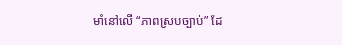មាំនៅលើ “ភាពស្របច្បាប់” ដែ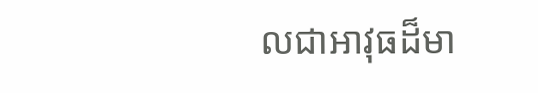លជាអាវុធដ៏មា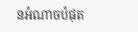នអំណាចបំផុត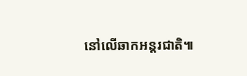នៅលើឆាកអន្តរជាតិ៕